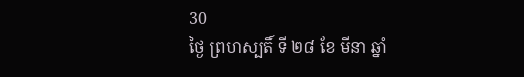30
ថ្ងៃ ព្រហស្បតិ៍ ទី ២៨ ខែ មីនា ឆ្នាំ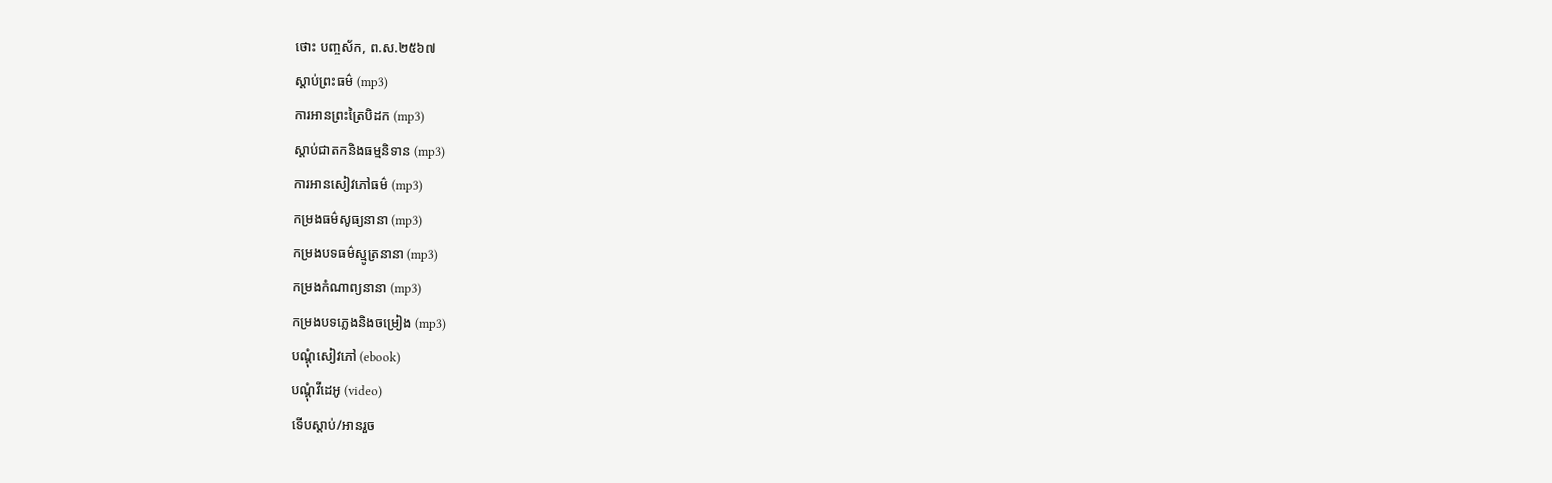ថោះ បញ្ចស័ក, ព.ស.២៥៦៧
ស្តាប់ព្រះធម៌ (mp3)
ការអានព្រះត្រៃបិដក (mp3)
ស្តាប់ជាតកនិងធម្មនិទាន (mp3)
ការអានសៀវភៅធម៌ (mp3)
កម្រងធម៌សូធ្យនានា (mp3)
កម្រងបទធម៌ស្មូត្រនានា (mp3)
កម្រងកំណាព្យនានា (mp3)
កម្រងបទភ្លេងនិងចម្រៀង (mp3)
បណ្តុំសៀវភៅ (ebook)
បណ្តុំវីដេអូ (video)
ទើបស្តាប់/អានរួច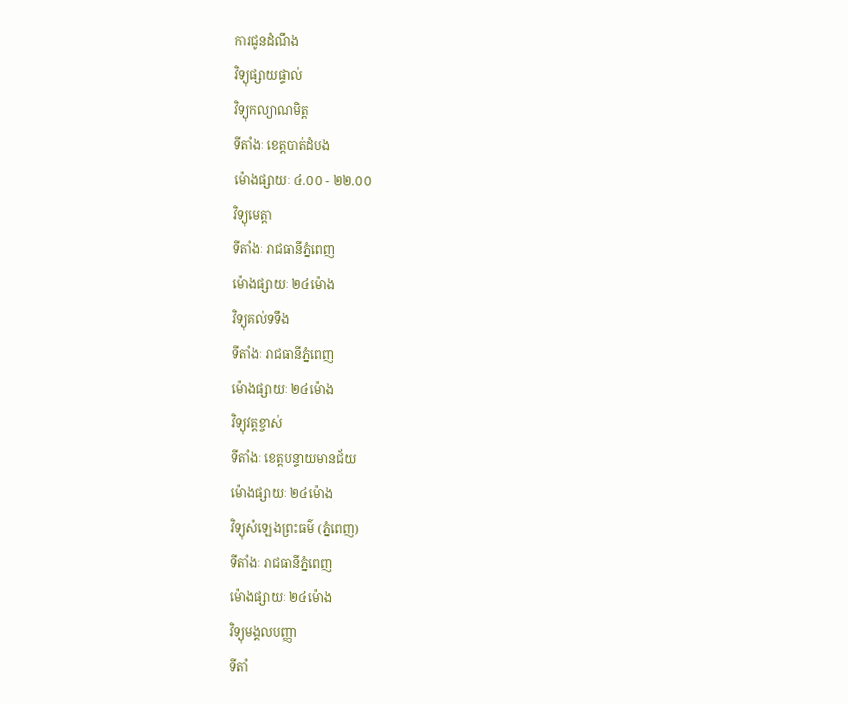ការជូនដំណឹង
វិទ្យុផ្សាយផ្ទាល់
វិទ្យុកល្យាណមិត្ត
ទីតាំងៈ ខេត្តបាត់ដំបង
ម៉ោងផ្សាយៈ ៤.០០ - ២២.០០
វិទ្យុមេត្តា
ទីតាំងៈ រាជធានីភ្នំពេញ
ម៉ោងផ្សាយៈ ២៤ម៉ោង
វិទ្យុគល់ទទឹង
ទីតាំងៈ រាជធានីភ្នំពេញ
ម៉ោងផ្សាយៈ ២៤ម៉ោង
វិទ្យុវត្តខ្ចាស់
ទីតាំងៈ ខេត្តបន្ទាយមានជ័យ
ម៉ោងផ្សាយៈ ២៤ម៉ោង
វិទ្យុសំឡេងព្រះធម៌ (ភ្នំពេញ)
ទីតាំងៈ រាជធានីភ្នំពេញ
ម៉ោងផ្សាយៈ ២៤ម៉ោង
វិទ្យុមង្គលបញ្ញា
ទីតាំ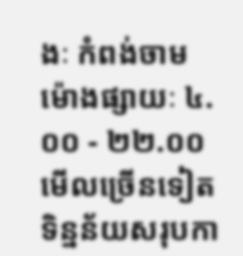ងៈ កំពង់ចាម
ម៉ោងផ្សាយៈ ៤.០០ - ២២.០០
មើលច្រើនទៀត
ទិន្នន័យសរុបកា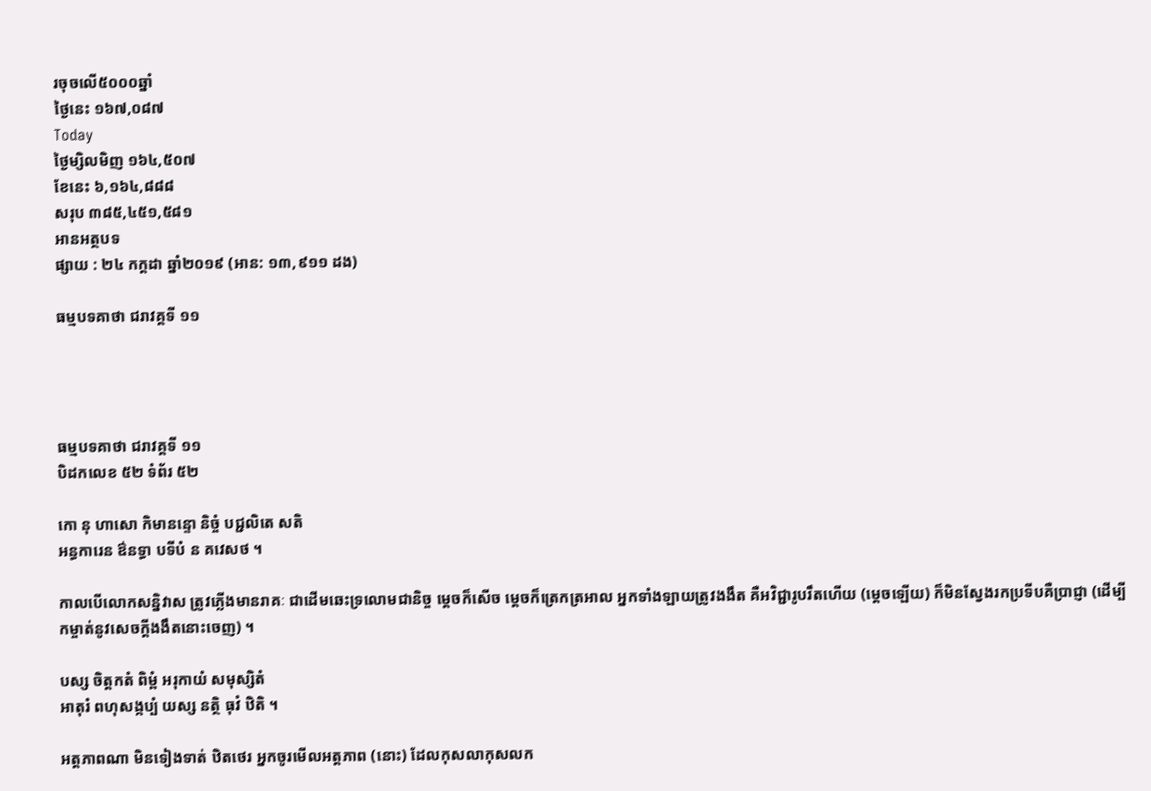រចុចលើ៥០០០ឆ្នាំ
ថ្ងៃនេះ ១៦៧,០៨៧
Today
ថ្ងៃម្សិលមិញ ១៦៤,៥០៧
ខែនេះ ៦,១៦៤,៨៨៨
សរុប ៣៨៥,៤៥១,៥៨១
អានអត្ថបទ
ផ្សាយ : ២៤ កក្តដា ឆ្នាំ២០១៩ (អាន: ១៣,៩១១ ដង)

ធម្មបទគាថា ជរាវគ្គទី ១១




ធម្មបទគាថា ជរាវគ្គទី ១១
បិដកលេខ ៥២ ទំព័រ ៥២

កោ នុ ហាសោ កិមានន្ទោ និច្ចំ បជ្ជលិតេ សតិ
អន្ធការេន ឳនទ្ធា បទីបំ ន គវេសថ ។

កាលបើលោកសន្និវាស ត្រូវភ្លើងមានរាគៈ ជាដើមឆេះទ្រលោមជានិច្ច ម្តេចក៏សើច ម្តេចក៏ត្រេកត្រអាល អ្នកទាំងឡាយត្រូវងងឹត គឺអវិជ្ជារូបរឹតហើយ (ម្តេចឡើយ) ក៏មិនស្វែងរកប្រទីបគឺប្រាជ្ញា (ដើម្បីកម្ចាត់នូវសេចក្តីងងឹតនោះចេញ) ។

បស្ស ចិត្តកតំ ពិម្ពំ អរុកាយំ សមុស្សិតំ
អាតុរំ ពហុសង្កប្បំ យស្ស នត្ថិ ធុវំ ឋិតិ ។

អត្តភាពណា មិនទៀងទាត់ ឋិតថេរ អ្នកចូរមើលអត្តភាព (នោះ) ដែលកុសលាកុសលក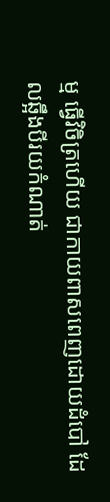ម្ម ធ្វើវិចិត្រហើយ ជាកាយពាសពេញដោយដំបៅ ដែលឆ្អឹងបីរយកំណាត់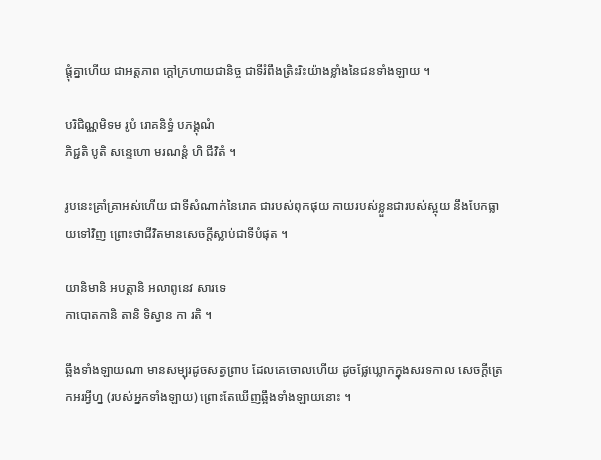ផ្តុំគ្នាហើយ ជាអត្តភាព ក្តៅក្រហាយជានិច្ច ជាទីរំពឹងត្រិះរិះយ៉ាងខ្លាំងនៃជនទាំងឡាយ ។

បរិជិណ្ណមិទម រូបំ រោគនិទ្ធំ បភង្គុណំ
ភិជ្ជតិ បូតិ សន្ទេហោ មរណន្តំ ហិ ជីវិតំ ។

រូបនេះគ្រាំគ្រាអស់ហើយ ជាទីសំណាក់នៃរោគ ជារបស់ពុកផុយ កាយរបស់ខ្លួនជារបស់ស្អុយ នឹងបែកធ្លាយទៅវិញ ព្រោះថាជីវិតមានសេចក្តីស្លាប់ជាទីបំផុត ។

យានិមានិ អបត្តានិ អលាពូនេវ សារទេ
កាបោតកានិ តានិ ទិស្វាន កា រតិ ។

ឆ្អឹងទាំងឡាយណា មានសម្បុរដូចសត្វព្រាប ដែលគេចោលហើយ ដូចផ្លែឃ្លោកក្នុងសរទកាល សេចក្តីត្រេកអរអ្វីហ្ន (របស់អ្នកទាំងឡាយ) ព្រោះតែឃើញឆ្អឹងទាំងឡាយនោះ ។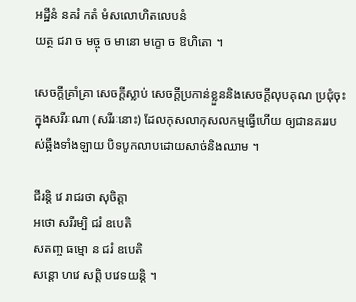អដ្ឋីនំ នគរំ កតំ មំសលោហិតលេបនំ
យត្ថ ជរា ច មច្ចុ ច មានោ មក្ខោ ច ឱហិតោ ។

សេចក្តីគ្រាំគ្រា សេចក្តីស្លាប់ សេចក្តីប្រកាន់ខ្លួននិងសេចក្តីលុបគុណ ប្រជុំចុះក្នុងសរីរៈណា (សរីរៈនោះ) ដែលកុសលាកុសលកម្មធ្វើហើយ ឲ្យជានគររបស់ឆ្អឹងទាំងឡាយ បិទបូកលាបដោយសាច់និងឈាម ។

ជីរន្តិ វេ រាជរថា សុចិត្តា
អថោ សរីរម្បិ ជរំ ឧបេតិ
សតញ្ច ធម្មោ ន ជរំ ឧបេតិ
សន្តោ ហវេ សព្តិ បវេទយន្តិ ។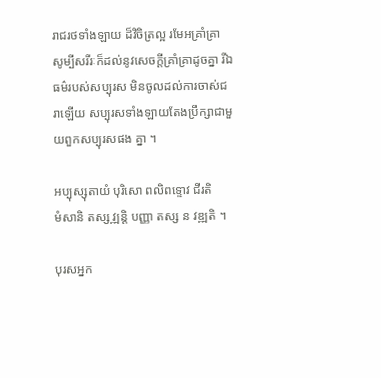រាជរថទាំងឡាយ ដ៏វិចិត្រល្អ រមែអគ្រាំគ្រា សូម្បីសរីរៈក៏ដល់នូវសេចក្តីគ្រាំគ្រាដូចគ្នា រីឯធម៌របស់សប្បុរស មិនចូលដល់ការចាស់ជរាឡើយ សប្បុរសទាំងឡាយតែងប្រឹក្សាជាមួយពួកសប្បុរសផង គ្នា ។

អប្បុស្សុតាយំ បុរិសោ ពលិពទ្ទោវ ជីរតិ
មំសានិ តស្ស វ្ឍន្តិ បញ្ញា តស្ស ន វឌ្ឍតិ ។

បុរសអ្នក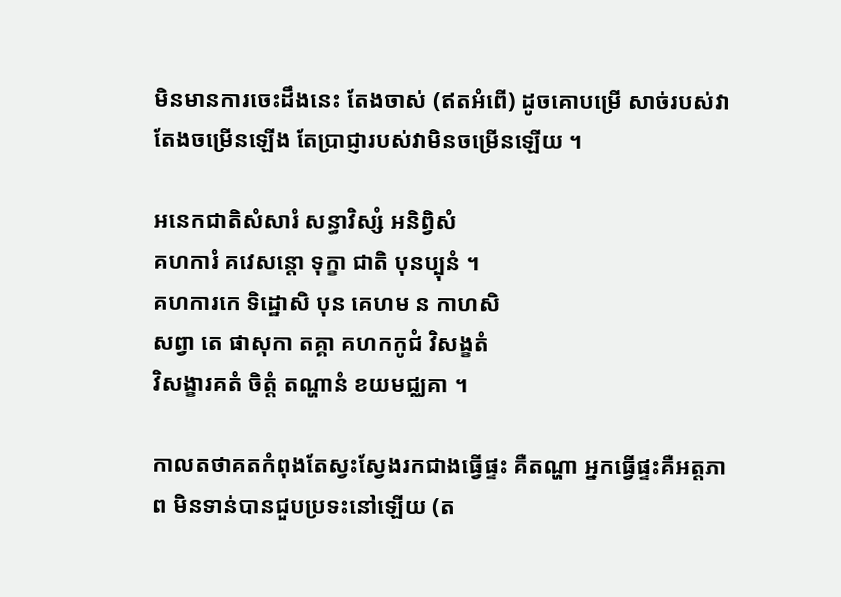មិនមានការចេះដឹងនេះ តែងចាស់ (ឥតអំពើ) ដូចគោបម្រើ សាច់របស់វាតែងចម្រើនឡើង តែប្រាជ្ញារបស់វាមិនចម្រើនឡើយ ។

អនេកជាតិសំសារំ សន្ធាវិស្សំ អនិព្វិសំ
គហការំ គវេសន្តោ ទុក្ខា ជាតិ បុនប្បុនំ ។
គហការកេ ទិដ្ឋោសិ បុន គេហម ន កាហសិ
សព្វា តេ ផាសុកា តគ្គា គហកកូជំ វិសង្ខតំ
វិសង្ខារគតំ ចិត្តំ តណ្ហានំ ខយមជ្ឈគា ។

កាលតថាគតកំពុងតែស្វះស្វែងរកជាងធ្វើផ្ទះ គឺតណ្ហា អ្នកធ្វើផ្ទះគឺអត្តភាព មិនទាន់បានជួបប្រទះនៅឡើយ (ត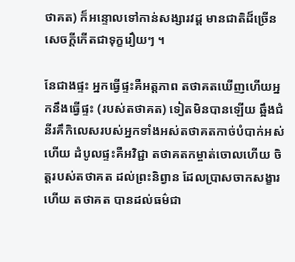ថាគត) ក៏អន្ទោលទៅកាន់សង្សារវដ្ត មានជាតិដ៏ច្រើន សេចក្តីកើតជាទុក្ខរឿយៗ ។

នែជាងផ្ទះ អ្នកធ្វើផ្ទះគឺអត្តភាព តថាគតឃើញហើយអ្នកនឹងធ្វើផ្ទះ (របស់តថាគត) ទៀតមិនបានឡើយ ឆ្អឹងជំនីរគឹកិលេសរបស់អ្នកទាំងអស់តថាគតកាច់បំបាក់អស់ហើយ ដំបូលផ្ទះគឺអវិជ្ជា តថាគតកម្ចាត់ចោលហើយ ចិត្តរបស់តថាគត ដល់ព្រះនិព្វាន ដែលប្រាសចាកសង្ខារហើយ តថាគត បានដល់ធម៌ជា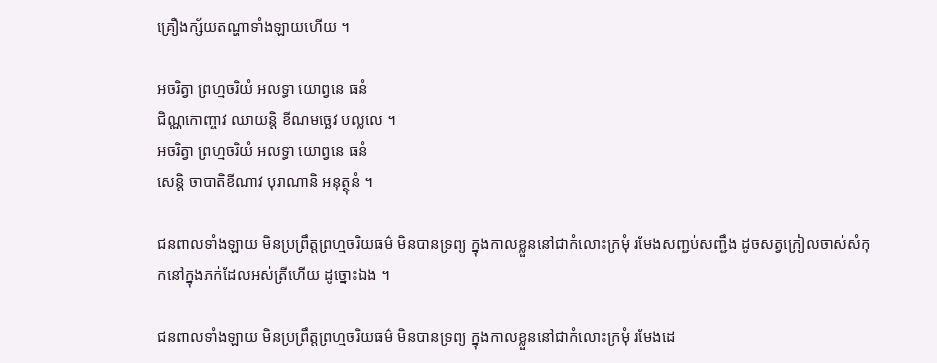គ្រឿងក្ស័យតណ្ហាទាំងឡាយហើយ ។

អចរិត្វា ព្រហ្មចរិយំ អលទ្ធា យោព្វនេ ធនំ
ជិណ្ណកោញ្ចាវ ឈាយន្តិ ខីណមច្ឆេវ បល្លលេ ។
អចរិត្វា ព្រហ្មចរិយំ អលទ្ធា យោព្វនេ ធនំ
សេន្តិ ចាបាតិខីណាវ បុរាណានិ អនុត្ថុនំ ។

ជនពាលទាំងឡាយ មិនប្រព្រឹត្តព្រហ្មចរិយធម៌ មិនបានទ្រព្យ ក្នុងកាលខ្លួននៅជាកំលោះក្រមុំ រមែងសញ្ជប់សញ្ជឹង ដូចសត្វក្រៀលចាស់សំកុកនៅក្នុងភក់ដែលអស់ត្រីហើយ ដូច្នោះឯង ។

ជនពាលទាំងឡាយ មិនប្រព្រឹត្តព្រហ្មចរិយធម៌ មិនបានទ្រព្យ ក្នុងកាលខ្លួននៅជាកំលោះក្រមុំ រមែងដេ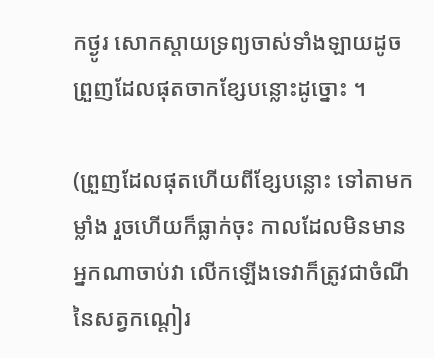កថ្ងូរ សោកស្តាយទ្រព្យចាស់ទាំងឡាយដូចព្រួញដែលផុតចាកខ្សែបន្លោះដូច្នោះ ។

(ព្រួញដែលផុតហើយពីខ្សែបន្លោះ ទៅតាមកម្លាំង រួចហើយក៏ធ្លាក់ចុះ កាលដែលមិនមានអ្នកណាចាប់វា លើកឡើងទេវាក៏ត្រូវជាចំណីនៃសត្វកណ្តៀរ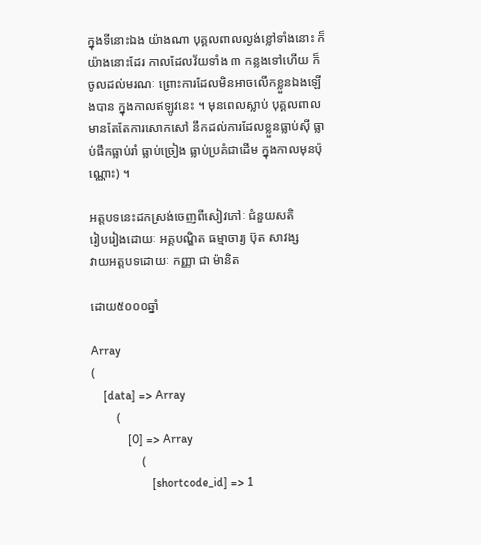ក្នុងទីនោះឯង យ៉ាងណា បុគ្គលពាលល្ងង់ខ្លៅទាំងនោះ ក៏យ៉ាងនោះដែរ កាលដែលវ័យទាំង ៣ កន្លងទៅហើយ ក៏ចូលដល់មរណៈ ព្រោះការដែលមិនអាចលើកខ្លួនឯងឡើងបាន ក្នុងកាលឥឡូវនេះ ។ មុនពេលស្លាប់ បុគ្គលពាលមានតែតែការសោកសៅ នឹកដល់ការដែលខ្លួនធ្លាប់ស៊ី ធ្លាប់ផឹកធ្លាប់រាំ ធ្លាប់ច្រៀង ធ្លាប់ប្រគំជាដើម ក្នុងកាលមុនប៉ុណ្ណោះ) ។

អត្តបទនេះដកស្រង់ចេញពីសៀវភៅៈ ជំនួយសតិ
រៀបរៀងដោយៈ អគ្គបណ្ឌិត ធម្មាចារ្យ ប៊ុត សាវង្ស
វាយអត្តបទដោយៈ កញ្ញា ជា ម៉ានិត

ដោយ៥០០០ឆ្នាំ

Array
(
    [data] => Array
        (
            [0] => Array
                (
                    [shortcode_id] => 1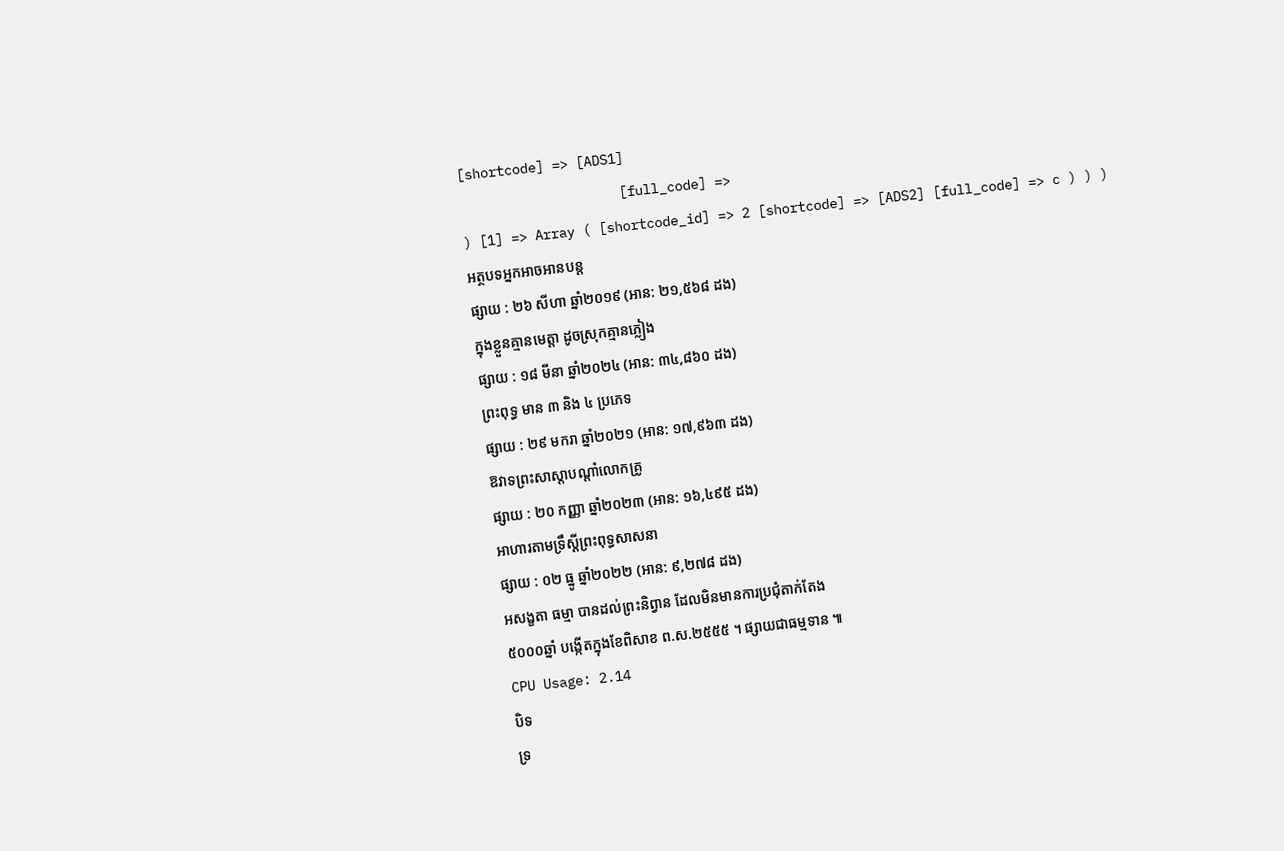[shortcode] => [ADS1]
                    [full_code] =>
) [1] => Array ( [shortcode_id] => 2 [shortcode] => [ADS2] [full_code] => c ) ) )
អត្ថបទអ្នកអាចអានបន្ត
ផ្សាយ : ២៦ សីហា ឆ្នាំ២០១៩ (អាន: ២១,៥៦៨ ដង)
ក្នុងខ្លួនគ្មានមេត្តា ដូចស្រុកគ្មានភ្លៀង
ផ្សាយ : ១៨ មីនា ឆ្នាំ២០២៤ (អាន: ៣៤,៨៦០ ដង)
ព្រះពុទ្ធ មាន ៣ និង ៤ ប្រភេទ
ផ្សាយ : ២៩ មករា ឆ្នាំ២០២១ (អាន: ១៧,៩៦៣ ដង)
ឱវាទព្រះសាស្ដាបណ្ដាំលោកគ្រូ
ផ្សាយ : ២០ កញ្ញា ឆ្នាំ២០២៣ (អាន: ១៦,៤៩៥ ដង)
អាហារតាមទ្រឹស្តីព្រះពុទ្ធសាសនា
ផ្សាយ : ០២ ធ្នូ ឆ្នាំ២០២២ (អាន: ៩,២៧៨ ដង)
អសង្ខតា ធម្មា បានដល់ព្រះនិព្វាន ដែលមិនមានការប្រជុំតាក់តែង
៥០០០ឆ្នាំ បង្កើតក្នុងខែពិសាខ ព.ស.២៥៥៥ ។ ផ្សាយជាធម្មទាន ៕
CPU Usage: 2.14
បិទ
ទ្រ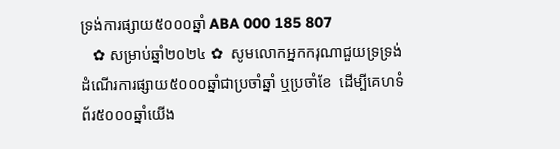ទ្រង់ការផ្សាយ៥០០០ឆ្នាំ ABA 000 185 807
   ✿ សម្រាប់ឆ្នាំ២០២៤ ✿  សូមលោកអ្នកករុណាជួយទ្រទ្រង់ដំណើរការផ្សាយ៥០០០ឆ្នាំជាប្រចាំឆ្នាំ ឬប្រចាំខែ  ដើម្បីគេហទំព័រ៥០០០ឆ្នាំយើង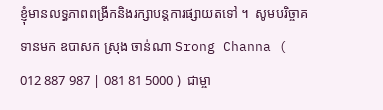ខ្ញុំមានលទ្ធភាពពង្រីកនិងរក្សាបន្តការផ្សាយតទៅ ។  សូមបរិច្ចាគទានមក ឧបាសក ស្រុង ចាន់ណា Srong Channa ( 012 887 987 | 081 81 5000 )  ជាម្ចា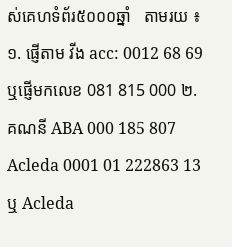ស់គេហទំព័រ៥០០០ឆ្នាំ   តាមរយ ៖ ១. ផ្ញើតាម វីង acc: 0012 68 69  ឬផ្ញើមកលេខ 081 815 000 ២. គណនី ABA 000 185 807 Acleda 0001 01 222863 13 ឬ Acleda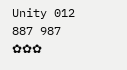Unity 012 887 987  ✿✿✿